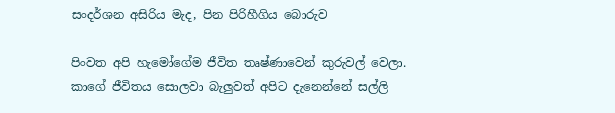සංදර්ශන අසිරිය මැද, පින පිරිහීගිය බොරුව

පිංවත අපි හැමෝගේම ජීවිත තෘෂ්ණාවෙන් කුරුවල් වෙලා. කාගේ ජීවිතය සොලවා බැලුවත් අපිට දැනෙන්නේ සල්ලි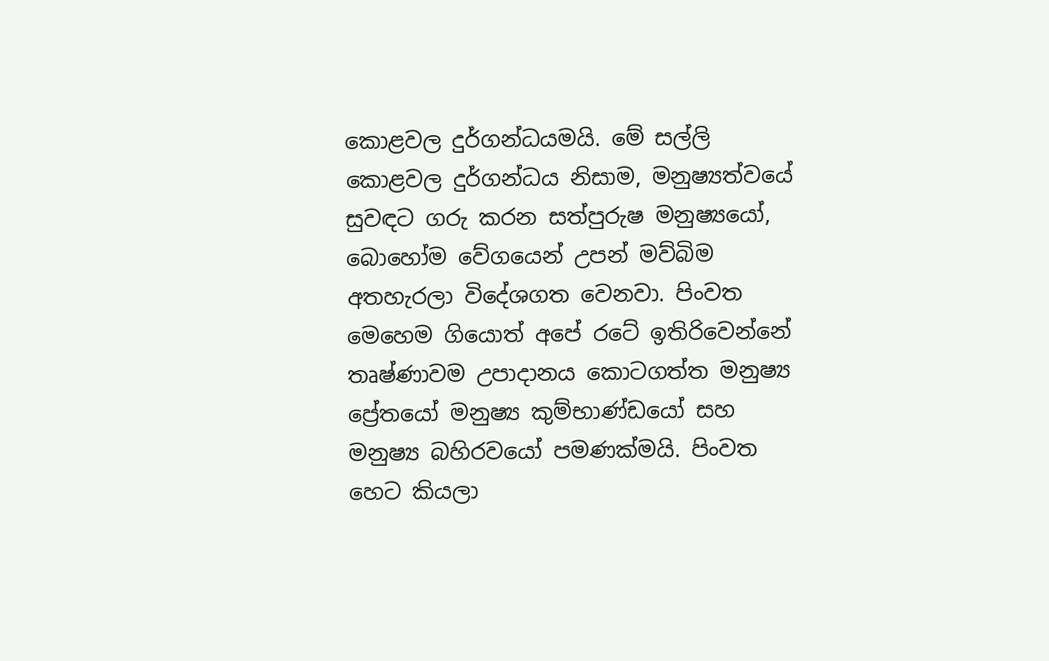කොළවල දුර්ගන්ධයමයි. මේ සල්ලි කොළවල දුර්ගන්ධය නිසාම, මනුෂ්‍යත්වයේ සුවඳට ගරු කරන සත්පුරුෂ මනුෂ්‍යයෝ, බොහෝම වේගයෙන් උපන් මව්බිම අතහැරලා විදේශගත වෙනවා. පිංවත මෙහෙම ගියොත් අපේ රටේ ඉතිරිවෙන්නේ තෘෂ්ණාවම උපාදානය කොටගත්ත මනුෂ්‍ය ප්‍රේතයෝ මනුෂ්‍ය කුම්භාණ්ඩයෝ සහ මනුෂ්‍ය බහිරවයෝ පමණක්මයි. පිංවත හෙට කියලා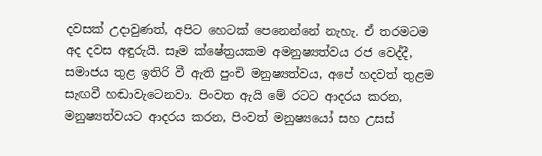දවසක් උදාවුණත්, අපිට හෙටක් පෙනෙන්නේ නැහැ. ඒ තරමටම අද දවස අඳුරුයි. සෑම ක්ෂේත්‍රයකම අමනුෂ්‍යත්වය රජ වෙද්දී, සමාජය තුළ ඉතිරි වී ඇති පුංචි මනුෂ්‍යත්වය, අපේ හදවත් තුළම සැඟවී හඬාවැටෙනවා. පිංවත ඇයි මේ රටට ආදරය කරන, මනුෂ්‍යත්වයට ආදරය කරන, පිංවත් මනුෂ්‍යයෝ සහ උසස්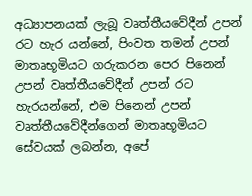අධ්‍යාපනයක් ලැබූ වෘත්තීයවේදීන් උපන් රට හැර යන්නේ, පිංවත තමන් උපන් මාතෘභූමියට ගරුකරන පෙර පිනෙන් උපන් වෘත්තීයවේදීන් උපන් රට හැරයන්නේ, එම පිනෙන් උපන් වෘත්තීයවේදීන්ගෙන් මාතෘභූමියට සේවයක් ලබන්න, අපේ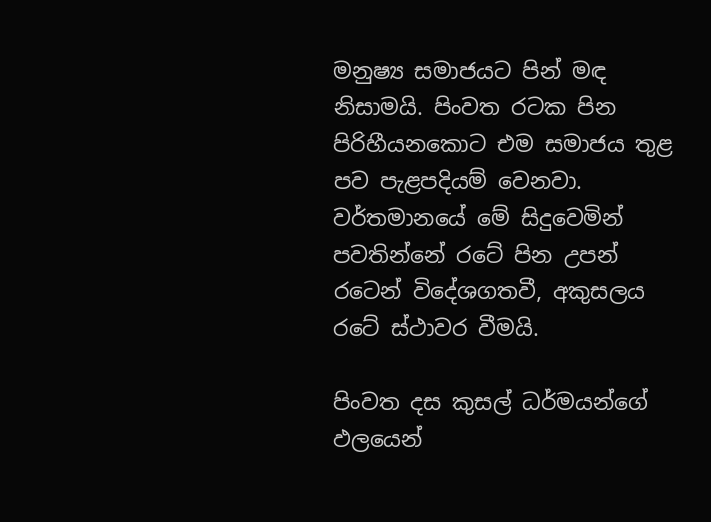මනුෂ්‍ය සමාජයට පින් මඳ නිසාමයි. පිංවත රටක පින පිරිහීයනකොට එම සමාජය තුළ පව පැළපදියම් වෙනවා. වර්තමානයේ මේ සිදුවෙමින් පවතින්නේ රටේ පින උපන් රටෙන් විදේශගතවී, අකුසලය රටේ ස්ථාවර වීමයි.

පිංවත දස කුසල් ධර්මයන්ගේ ඵලයෙන්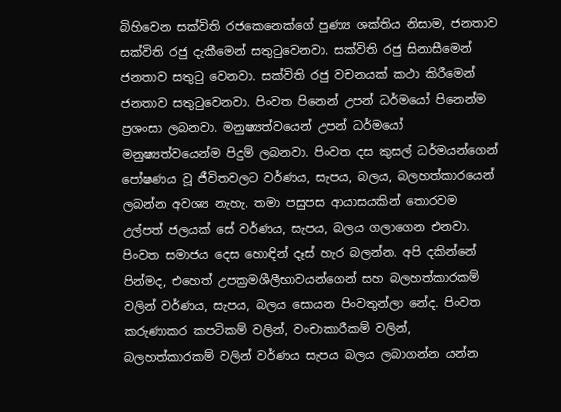බිහිවෙන සක්විති රජකෙනෙක්ගේ පුණ්‍ය ශක්තිය නිසාම, ජනතාව සක්විති රජු දැකීමෙන් සතුටුවෙනවා. සක්විති රජු සිනාසීමෙන් ජනතාව සතුටු වෙනවා. සක්විති රජු වචනයක් කථා කිරීමෙන් ජනතාව සතුටුවෙනවා. පිංවත පිනෙන් උපන් ධර්මයෝ පිනෙන්ම ප්‍රශංසා ලබනවා. මනුෂ්‍යත්වයෙන් උපන් ධර්මයෝ මනුෂ්‍යත්වයෙන්ම පිදුම් ලබනවා. පිංවත දස කුසල් ධර්මයන්ගෙන් පෝෂණය වූ ජීවිතවලට වර්ණය, සැපය, බලය, බලහත්කාරයෙන් ලබන්න අවශ්‍ය නැහැ. තමා පසුපස ආයාසයකින් තොරවම උල්පත් ජලයක් සේ වර්ණය, සැපය, බලය ගලාගෙන එනවා. පිංවත සමාජය දෙස හොඳින් දෑස් හැර බලන්න. අපි දකින්නේ පින්මද, එහෙත් උපක්‍රමශීලීභාවයන්ගෙන් සහ බලහත්කාරකම් වලින් වර්ණය, සැපය, බලය සොයන පිංවතුන්ලා නේද. පිංවත කරුණාකර කපටිකම් වලින්, වංචාකාරීකම් වලින්, බලහත්කාරකම් වලින් වර්ණය සැපය බලය ලබාගන්න යන්න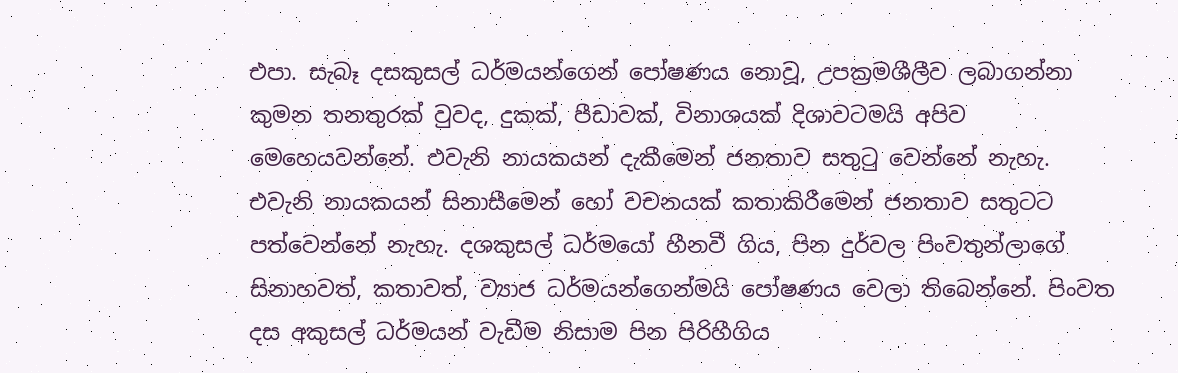එපා. සැබෑ දසකුසල් ධර්මයන්ගෙන් පෝෂණය නොවූ, උපක්‍රමශීලීව ලබාගන්නා කුමන තනතුරක් වුවද, දුකක්, පීඩාවක්, විනාශයක් දිශාවටමයි අපිව මෙහෙයවන්නේ. එවැනි නායකයන් දැකීමෙන් ජනතාව සතුටු වෙන්නේ නැහැ. එවැනි නායකයන් සිනාසීමෙන් හෝ වචනයක් කතාකිරීමෙන් ජනතාව සතුටට පත්වෙන්නේ නැහැ. දශකුසල් ධර්මයෝ හීනවී ගිය, පින දුර්වල පිංවතුන්ලාගේ සිනාහවත්, කතාවත්, ව්‍යාජ ධර්මයන්ගෙන්මයි පෝෂණය වෙලා තිබෙන්නේ. පිංවත දස අකුසල් ධර්මයන් වැඩීම නිසාම පින පිරිහීගිය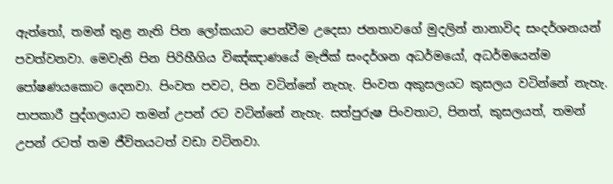ඇත්තෝ, තමන් තුළ නැති පින ලෝකයාට පෙන්වීම උදෙසා ජනතාවගේ මුදලින් නානාවිද සංදර්ශනයන් පවත්වනවා. මෙවැනි පින පිරිහීගිය විඤ්ඤාණයේ මැජික් සංදර්ශන අධර්මයෝ, අධර්මයෙන්ම පෝෂණයකොට දෙනවා. පිංවත පවට, පින වටින්නේ නැහැ. පිංවත අකුසලයට කුසලය වටින්නේ නැහැ. පාපකාරී පුද්ගලයාට තමන් උපන් රට වටින්නේ නැහැ. සත්පුරුෂ පිංවතාට, පිනත්, කුසලයත්, තමන් උපන් රටත් තම ජීවිතයටත් වඩා වටිනවා.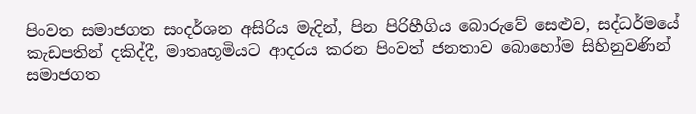පිංවත සමාජගත සංදර්ශන අසිරිය මැදින්, පින පිරිහීගිය බොරුවේ සෙළුව, සද්ධර්මයේ කැඩපතින් දකිද්දී, මාතෘභූමියට ආදරය කරන පිංවත් ජනතාව බොහෝම සිහිනුවණින් සමාජගත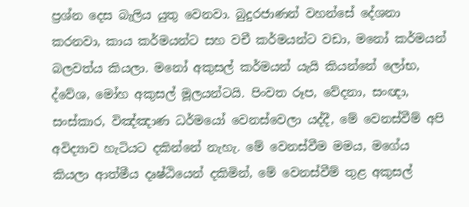ප්‍රශ්න දෙස බැලිය යුතු වෙනවා. බුදුරජාණන් වහන්සේ දේශනා කරනවා, කාය කර්මයන්ට සහ වචී කර්මයන්ට වඩා, මනෝ කර්මයන් බලවත්ය කියලා. මනෝ අකුසල් කර්මයන් යැයි කියන්නේ ලෝභ, ද්වේශ, මෝහ අකුසල් මූලයන්ටයි. පිංවත රූප, වේදනා, සංඥා, සංස්කාර, විඤ්ඤාණ ධර්මයෝ වෙනස්වෙලා යද්දී, මේ වෙනස්වීම් අපි අවිද්‍යාව හැටියට දකින්නේ නැහැ. මේ වෙනස්වීම මමය, මගේය කියලා ආත්මීය දෘෂ්ඨියෙන් දකිමින්, මේ වෙනස්වීම් තුළ අකුසල්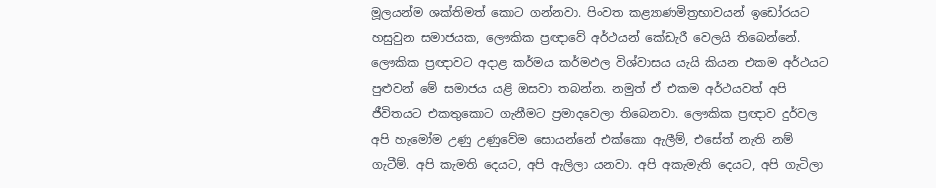මූලයන්ම ශක්තිමත් කොට ගන්නවා. පිංවත කළ්‍යාණමිත්‍රභාවයන් ඉඩෝරයට හසුවුන සමාජයක, ලෞකික ප්‍රඥාවේ අර්ථයන් කේඩැරී වෙලයි තිබෙන්නේ. ලෞකික ප්‍රඥාවට අදාළ කර්මය කර්මඵල විශ්වාසය යැයි කියන එකම අර්ථයට පුළුවන් මේ සමාජය යළි ඔසවා තබන්න. නමුත් ඒ එකම අර්ථයවත් අපි ජීවිතයට එකතුකොට ගැනීමට ප්‍රමාදවෙලා තිබෙනවා. ලෞකික ප්‍රඥාව දුර්වල අපි හැමෝම උණු උණුවේම සොයන්නේ එක්කො ඇලීම්, එසේත් නැති නම් ගැටීම්. අපි කැමති දෙයට, අපි ඇලිලා යනවා. අපි අකැමැති දෙයට, අපි ගැටිලා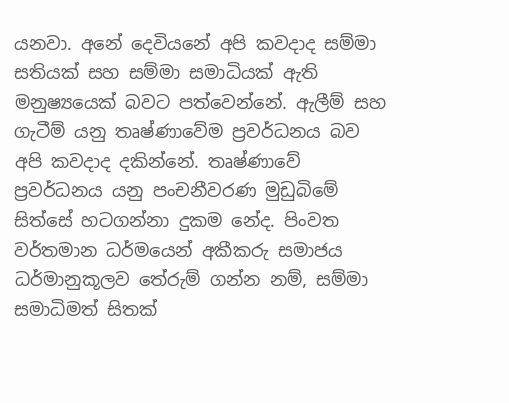යනවා. අනේ දෙවියනේ අපි කවදාද සම්මා සතියක් සහ සම්මා සමාධියක් ඇති මනුෂ්‍යයෙක් බවට පත්වෙන්නේ. ඇලීම් සහ ගැටීම් යනු තෘෂ්ණාවේම ප්‍රවර්ධනය බව අපි කවදාද දකින්නේ. තෘෂ්ණාවේ ප්‍රවර්ධනය යනු පංචනීවරණ මුඩුබිමේ සිත්සේ හටගන්නා දුකම නේද. පිංවත වර්තමාන ධර්මයෙන් අකීකරු සමාජය ධර්මානුකූලව තේරුම් ගන්න නම්, සම්මා සමාධිමත් සිතක්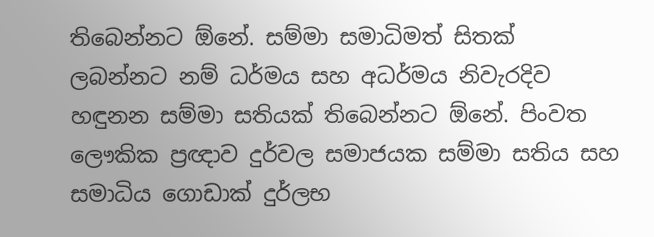තිබෙන්නට ඕනේ. සම්මා සමාධිමත් සිතක් ලබන්නට නම් ධර්මය සහ අධර්මය නිවැරදිව හඳුනන සම්මා සතියක් තිබෙන්නට ඕනේ. පිංවත ලෞකික ප්‍රඥාව දුර්වල සමාජයක සම්මා සතිය සහ සමාධිය ගොඩාක් දුර්ලභ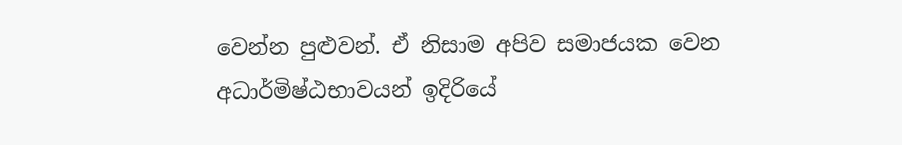වෙන්න පුළුවන්. ඒ නිසාම අපිව සමාජයක වෙන අධාර්මිෂ්ඨභාවයන් ඉදිරියේ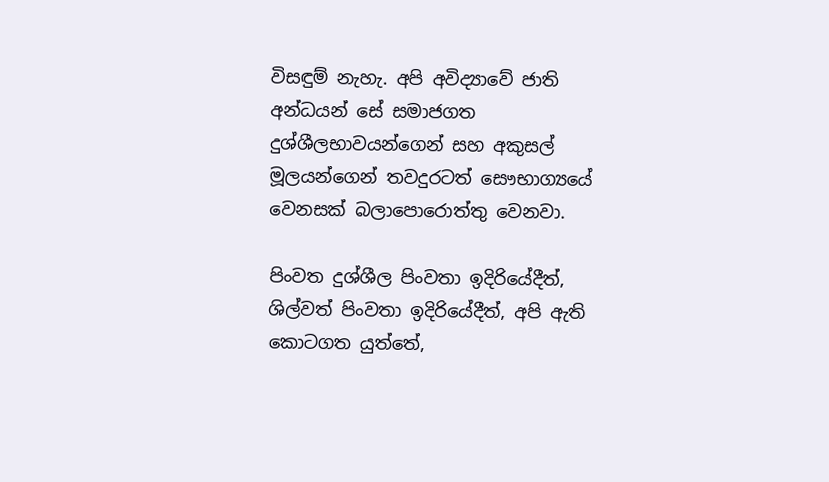විසඳුම් නැහැ. අපි අවිද්‍යාවේ ජාති අන්ධයන් සේ සමාජගත දුශ්ශීලභාවයන්ගෙන් සහ අකුසල් මූලයන්ගෙන් තවදුරටත් සෞභාග්‍යයේ වෙනසක් බලාපොරොත්තු වෙනවා.

පිංවත දුශ්ශීල පිංවතා ඉදිරියේදීත්, ශිල්වත් පිංවතා ඉදිරියේදීත්, අපි ඇති කොටගත යුත්තේ,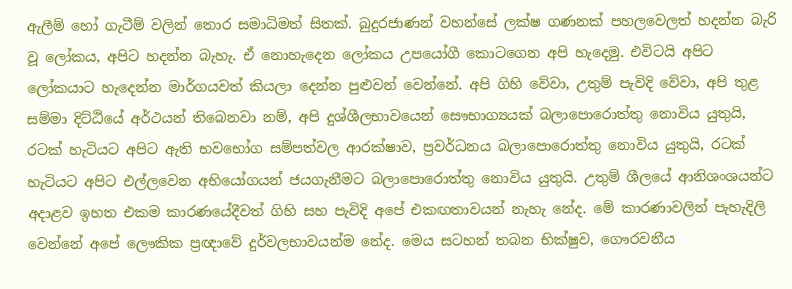ඇලීම් හෝ ගැටීම් වලින් තොර සමාධිමත් සිතක්. බුදුරජාණන් වහන්සේ ලක්ෂ ගණනක් පහලවෙලත් හදන්න බැරි වූ ලෝකය, අපිට හදන්න බැහැ. ඒ නොහැදෙන ලෝකය උපයෝගී කොටගෙන අපි හැදෙමු. එවිටයි අපිට ලෝකයාට හැදෙන්න මාර්ගයවත් කියලා දෙන්න පුළුවන් වෙන්නේ. අපි ගිහි වේවා, උතුම් පැවිදි වේවා, අපි තුළ සම්මා දිට්ඨියේ අර්ථයන් තිබෙනවා නම්, අපි දුශ්ශීලභාවයෙන් සෞභාග්‍යයක් බලාපොරොත්තු නොවිය යුතුයි, රටක් හැටියට අපිට ඇති භවභෝග සම්පත්වල ආරක්ෂාව, ප්‍රවර්ධනය බලාපොරොත්තු නොවිය යුතුයි, රටක් හැටියට අපිට එල්ලවෙන අභියෝගයන් ජයගැනීමට බලාපොරොත්තු නොවිය යුතුයි. උතුම් ශීලයේ ආනිශංශයන්ට අදාළව ඉහත එකම කාරණයේදීවත් ගිහි සහ පැවිදි අපේ එකඟතාවයන් නැහැ නේද. මේ කාරණාවලින් පැහැදිලි වෙන්නේ අපේ ලෞකික ප්‍රඥාවේ දුර්වලභාවයන්ම නේද. මෙය සටහන් තබන භික්ෂුව, ගෞරවනීය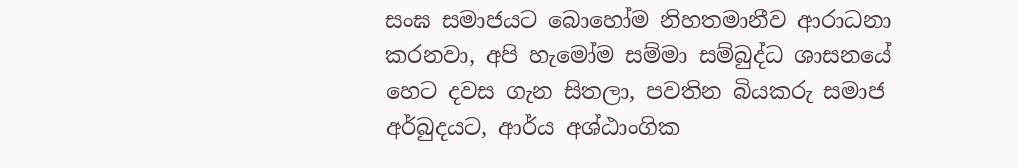සංඝ සමාජයට බොහෝම නිහතමානීව ආරාධනා කරනවා, අපි හැමෝම සම්මා සම්බුද්ධ ශාසනයේ හෙට දවස ගැන සිතලා, පවතින බියකරු සමාජ අර්බුදයට, ආර්ය අශ්ඨාංගික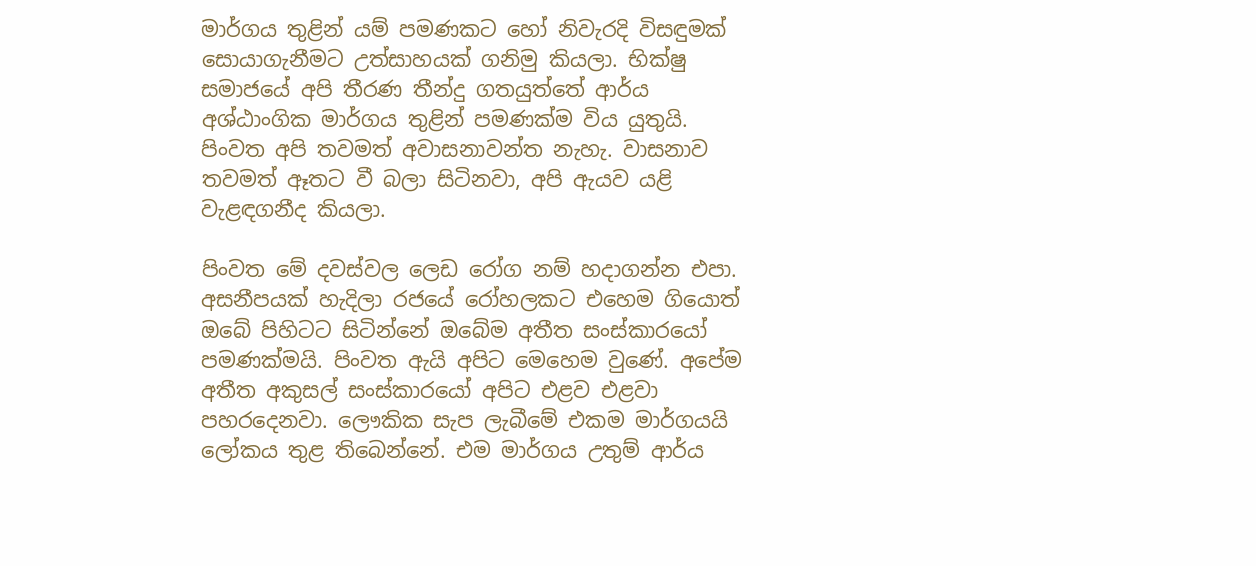මාර්ගය තුළින් යම් පමණකට හෝ නිවැරදි විසඳුමක් සොයාගැනීමට උත්සාහයක් ගනිමු කියලා. භික්ෂු සමාජයේ අපි තීරණ තීන්දු ගතයුත්තේ ආර්ය අශ්ඨාංගික මාර්ගය තුළින් පමණක්ම විය යුතුයි. පිංවත අපි තවමත් අවාසනාවන්ත නැහැ. වාසනාව තවමත් ඈතට වී බලා සිටිනවා, අපි ඇයව යළි වැළඳගනීද කියලා.

පිංවත මේ දවස්වල ලෙඩ රෝග නම් හදාගන්න එපා. අසනීපයක් හැදිලා රජයේ රෝහලකට එහෙම ගියොත් ඔබේ පිහිටට සිටින්නේ ඔබේම අතීත සංස්කාරයෝ පමණක්මයි. පිංවත ඇයි අපිට මෙහෙම වුණේ. අපේම අතීත අකුසල් සංස්කාරයෝ අපිට එළව එළවා පහරදෙනවා. ලෞකික සැප ලැබීමේ එකම මාර්ගයයි ලෝකය තුළ තිබෙන්නේ. එම මාර්ගය උතුම් ආර්ය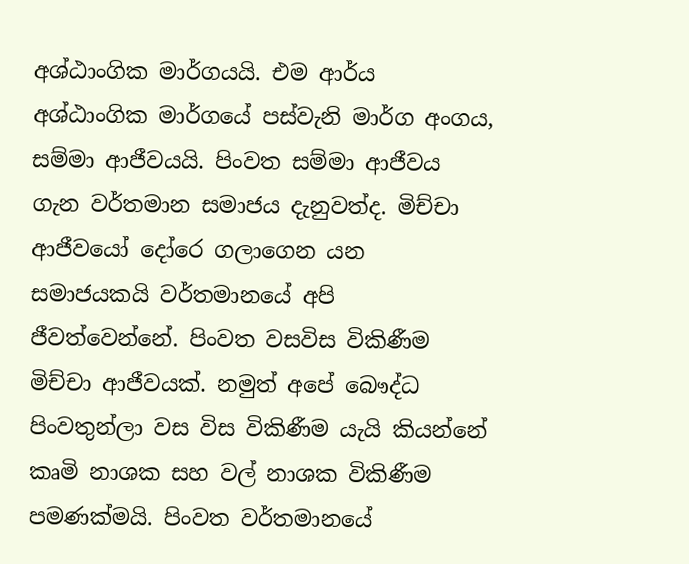අශ්ඨාංගික මාර්ගයයි. එම ආර්ය අශ්ඨාංගික මාර්ගයේ පස්වැනි මාර්ග අංගය, සම්මා ආජීවයයි. පිංවත සම්මා ආජීවය ගැන වර්තමාන සමාජය දැනුවත්ද. මිච්චා ආජීවයෝ දෝරෙ ගලාගෙන යන සමාජයකයි වර්තමානයේ අපි ජීවත්වෙන්නේ. පිංවත වසවිස විකිණීම මිච්චා ආජීවයක්. නමුත් අපේ බෞද්ධ පිංවතුන්ලා වස විස විකිණීම යැයි කියන්නේ කෘමි නාශක සහ වල් නාශක විකිණීම පමණක්මයි. පිංවත වර්තමානයේ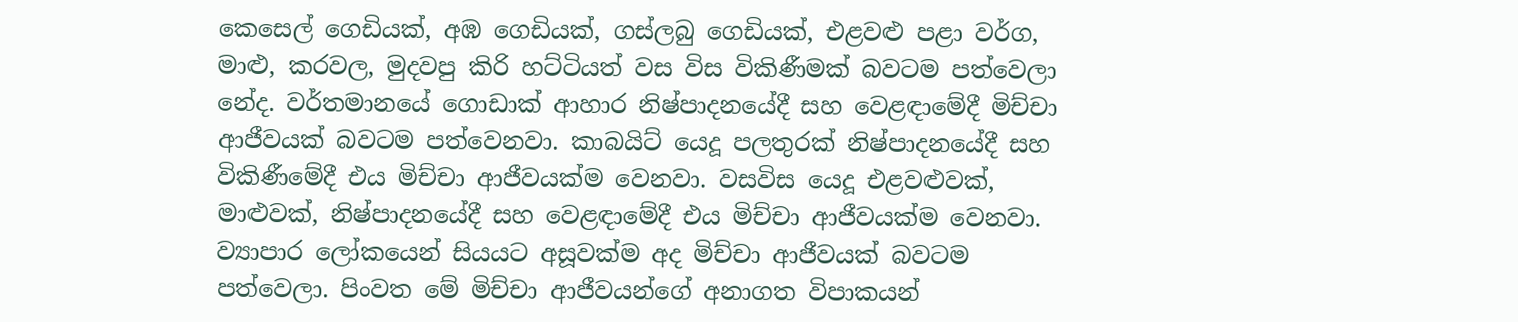කෙසෙල් ගෙඩියක්, අඹ ගෙඩියක්, ගස්ලබු ගෙඩියක්, එළවළු පළා වර්ග, මාළු, කරවල, මුදවපු කිරි හට්ටියත් වස විස විකිණීමක් බවටම පත්වෙලා නේද. වර්තමානයේ ගොඩාක් ආහාර නිෂ්පාදනයේදී සහ වෙළඳාමේදී මිච්චා ආජීවයක් බවටම පත්වෙනවා. කාබයිට් යෙදූ පලතුරක් නිෂ්පාදනයේදී සහ විකිණීමේදී එය මිච්චා ආජීවයක්ම වෙනවා. වසවිස යෙදූ එළවළුවක්, මාළුවක්, නිෂ්පාදනයේදී සහ වෙළඳාමේදී එය මිච්චා ආජීවයක්ම වෙනවා. ව්‍යාපාර ලෝකයෙන් සියයට අසූවක්ම අද මිච්චා ආජීවයක් බවටම පත්වෙලා. පිංවත මේ මිච්චා ආජීවයන්ගේ අනාගත විපාකයන්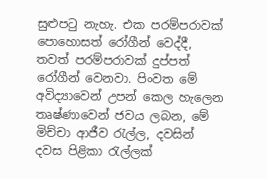සුළුපටු නැහැ. එක පරම්පරාවක් පොහොසත් රෝගීන් වෙද්දී, තවත් පරම්පරාවක් දුප්පත් රෝගීන් වෙනවා. පිංවත මේ අවිද්‍යාවෙන් උපන් කෙල හැලෙන තෘෂ්ණාවෙන් ජවය ලබන, මේ මිච්චා ආජීව රැල්ල, දවසින් දවස පිළිකා රැල්ලක්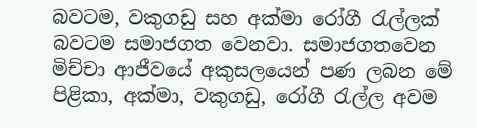බවටම, වකුගඩු සහ අක්මා රෝගී රැල්ලක් බවටම සමාජගත වෙනවා. සමාජගතවෙන මිච්චා ආජීවයේ අකුසලයෙන් පණ ලබන මේ පිළිකා, අක්මා, වකුගඩු, රෝගී රැල්ල අවම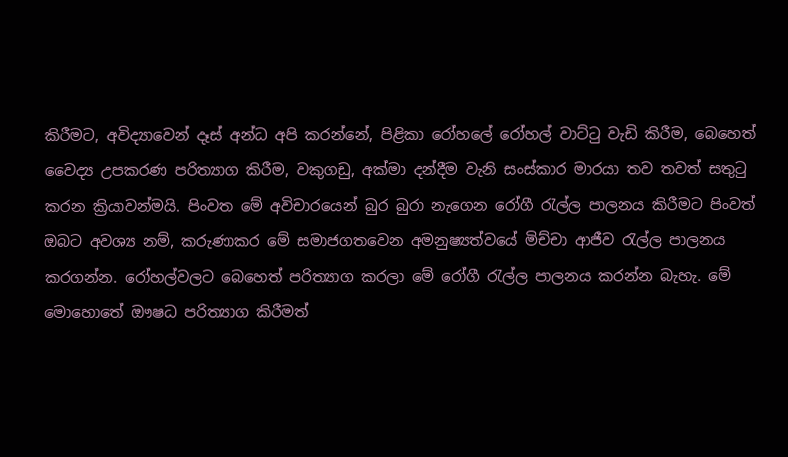කිරීමට, අවිද්‍යාවෙන් දෑස් අන්ධ අපි කරන්නේ, පිළිකා රෝහලේ රෝහල් වාට්ටු වැඩි කිරීම, බෙහෙත් වෛද්‍ය උපකරණ පරිත්‍යාග කිරීම, වකුගඩු, අක්මා දන්දීම වැනි සංස්කාර මාරයා තව තවත් සතුටු කරන ක්‍රියාවන්මයි. පිංවත මේ අවිචාරයෙන් බුර බුරා නැගෙන රෝගී රැල්ල පාලනය කිරීමට පිංවත් ඔබට අවශ්‍ය නම්, කරුණාකර මේ සමාජගතවෙන අමනුෂ්‍යත්වයේ මිච්චා ආජීව රැල්ල පාලනය කරගන්න. රෝහල්වලට බෙහෙත් පරිත්‍යාග කරලා මේ රෝගී රැල්ල පාලනය කරන්න බැහැ. මේ මොහොතේ ඖෂධ පරිත්‍යාග කිරීමත්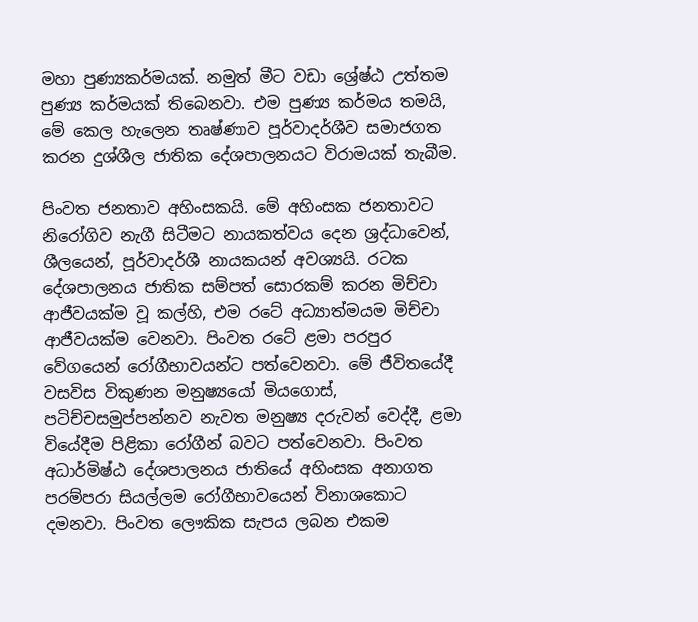මහා පුණ්‍යකර්මයක්. නමුත් මීට වඩා ශ්‍රේෂ්ඨ උත්තම පුණ්‍ය කර්මයක් තිබෙනවා. එම පුණ්‍ය කර්මය තමයි, මේ කෙල හැලෙන තෘෂ්ණාව පූර්වාදර්ශීව සමාජගත කරන දුශ්ශීල ජාතික දේශපාලනයට විරාමයක් තැබීම.

පිංවත ජනතාව අහිංසකයි. මේ අහිංසක ජනතාවට නිරෝගිව නැගී සිටීමට නායකත්වය දෙන ශ්‍රද්ධාවෙන්, ශීලයෙන්, පූර්වාදර්ශී නායකයන් අවශ්‍යයි. රටක දේශපාලනය ජාතික සම්පත් සොරකම් කරන මිච්චා ආජීවයක්ම වූ කල්හි, එම රටේ අධ්‍යාත්මයම මිච්චා ආජීවයක්ම වෙනවා. පිංවත රටේ ළමා පරපුර වේගයෙන් රෝගීභාවයන්ට පත්වෙනවා. මේ ජීවිතයේදී වසවිස විකුණන මනුෂ්‍යයෝ මියගොස්, පටිච්චසමුප්පන්නව නැවත මනුෂ්‍ය දරුවන් වෙද්දී, ළමා වියේදීම පිළිකා රෝගීන් බවට පත්වෙනවා. පිංවත අධාර්මිෂ්ඨ දේශපාලනය ජාතියේ අහිංසක අනාගත පරම්පරා සියල්ලම රෝගීභාවයෙන් විනාශකොට දමනවා. පිංවත ලෞකික සැපය ලබන එකම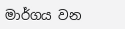මාර්ගය වන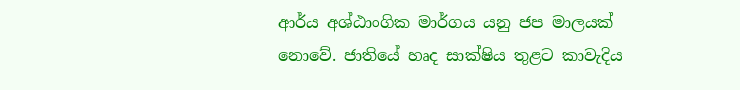ආර්ය අශ්ඨාංගික මාර්ගය යනු ජප මාලයක් නොවේ. ජාතියේ හෘද සාක්ෂිය තුළට කාවැදිය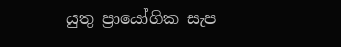යුතු ප්‍රායෝගික සැප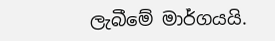ලැබීමේ මාර්ගයයි.